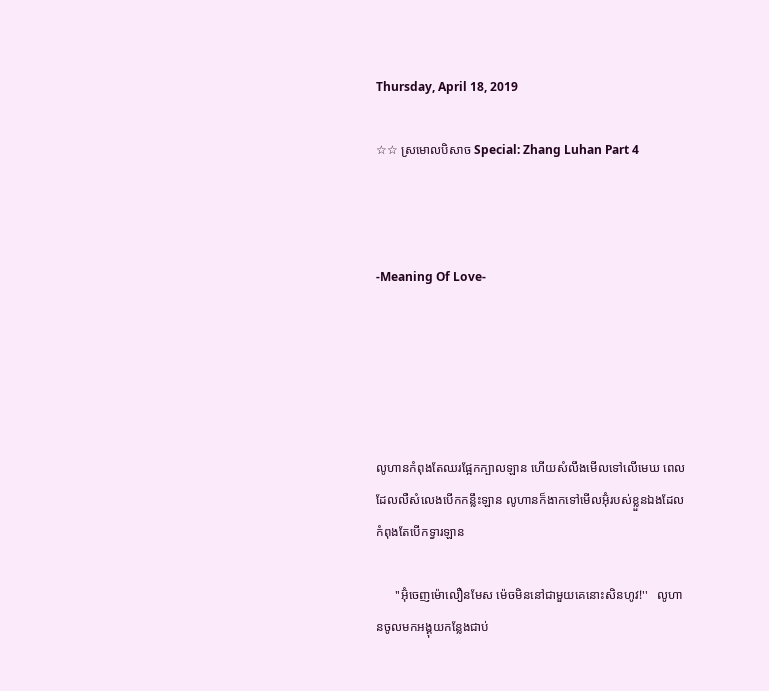Thursday, April 18, 2019

☆☆ ស្រមេាលបិសាច Special: Zhang Luhan Part 4



-Meaning Of Love-





លូហានកំពុងតែឈរផ្អែកក្បាលឡាន ហេីយសំលឹងមេីលទៅលេីមេឃ ពេលដែលលឺសំលេងបេីកកន្លឹះឡាន លូហានក៏ងាកទៅមេីលអ៊ុំរបស់ខ្លួនឯងដែលកំពុងតែបេីកទ្វារឡាន

      ''អ៊ុំចេញម៉េាលឿនមែស ម៉េចមិននៅជាមួយគេនេាះសិនហូវ!''   លូហានចូលមកអង្គុយកន្លែងជាប់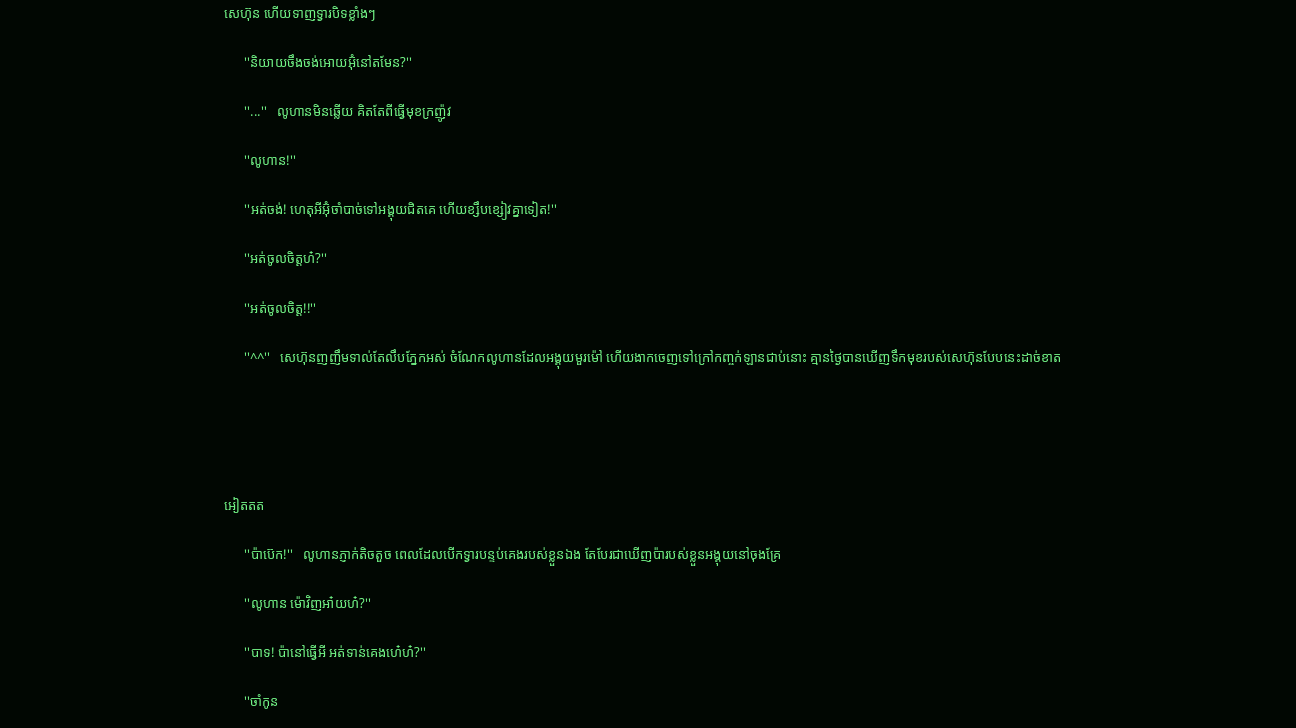សេហ៊ុន ហេីយទាញទ្វារបិទខ្លាំងៗ

      ''និយាយចឹងចង់អេាយអ៊ុំនៅតមែន?''

      ''...''   លូហានមិនឆ្លេីយ គិតតែពីធ្វេីមុខក្រញ៉ូវ

      ''លូហាន!''

      ''អត់ចង់! ហេតុអីអ៊ុំចាំបាច់ទៅអង្គុយជិតគេ ហេីយខ្សឹបខ្សៀវគ្នាទៀត!''

      ''អត់ចូលចិត្តហ៎?''

      ''អត់ចូលចិត្ត!!''

      ''^^''   សេហ៊ុនញញឹមទាល់តែលឹបភ្នែកអស់ ចំណែកលូហានដែលអង្គុយមួរម៉ៅ ហេីយងាកចេញទៅក្រៅកញ្ចក់ឡានជាប់នេាះ គ្មានថ្ងៃបានឃេីញទឹកមុខរបស់សេហ៊ុនបែបនេះដាច់ខាត





អៀតតត

      ''ប៉ាប៊េក!''   លូហានភ្ញាក់តិចតួច ពេលដែលបេីកទ្វារបន្ទប់គេងរបស់ខ្លួនឯង តែបែរជាឃេីញប៉ារបស់ខ្លួនអង្គុយនៅចុងគ្រែ

      ''លូហាន ម៉េាវិញអា៎យហ៎?''

      ''បាទ! ប៉ានៅធ្វេីអី អត់ទាន់គេងហេ៎ហ៎?''

      ''ចាំកូន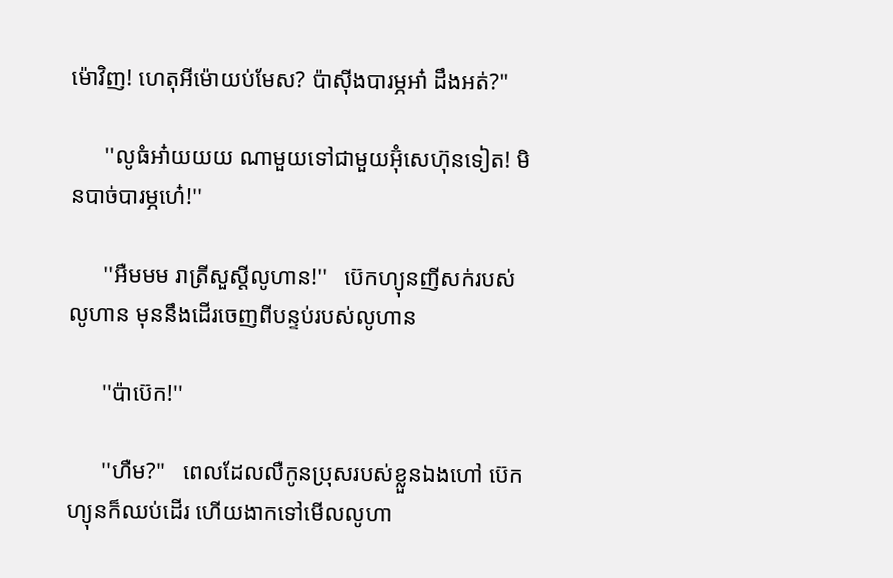ម៉េាវិញ! ហេតុអីម៉េាយប់មែស? ប៉ាសុីងបារម្ភអា៎ ដឹងអត់?''

      ''លូធំអា៎យយយ ណាមួយទៅជាមួយអ៊ុំសេហ៊ុនទៀត! មិនបាច់បារម្ភហេ៎!''

      ''អឺមមម រាត្រីសួស្តីលូហាន!''   ប៊េកហ្យុនញីសក់របស់លូហាន មុននឹងដេីរចេញពីបន្ទប់របស់លូហាន

      ''ប៉ាប៊េក!''

      ''ហឺម?''   ពេលដែលលឺកូនប្រុសរបស់ខ្លួនឯងហៅ ប៊េកហ្យុនក៏ឈប់ដេីរ ហេីយងាកទៅមេីលលូហា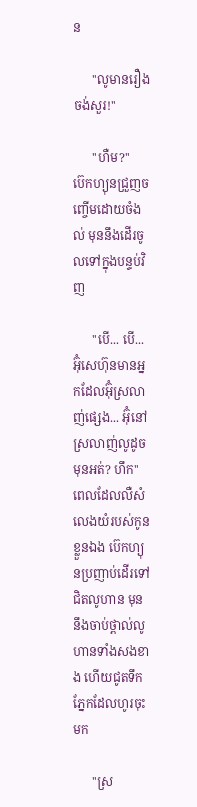ន

      ''លូមានរឿងចង់សួរ!''

      ''ហឺម?''   ប៊េកហ្យុនជ្រួញចញ្ចេីមដេាយចំងល់ មុននឹងដេីរចូលទៅក្នុងបន្ទប់វិញ

      ''បេី... បេី... អ៊ុំសេហ៊ុនមានអ្នកដែលអ៊ុំស្រលាញ់ផ្សេង... អ៊ុំនៅស្រលាញ់លូដូចមុនអត់? ហឹក''   ពេលដែលលឺសំលេងយំរបស់កូនខ្លួនឯង ប៊េកហ្យុនប្រញាប់ដេីរទៅជិតលូហាន មុននឹងចាប់ថ្ពាល់លូហានទាំងសងខាង ហេីយជូតទឹកភ្នែកដែលហូរចុះមក

      ''ស្រ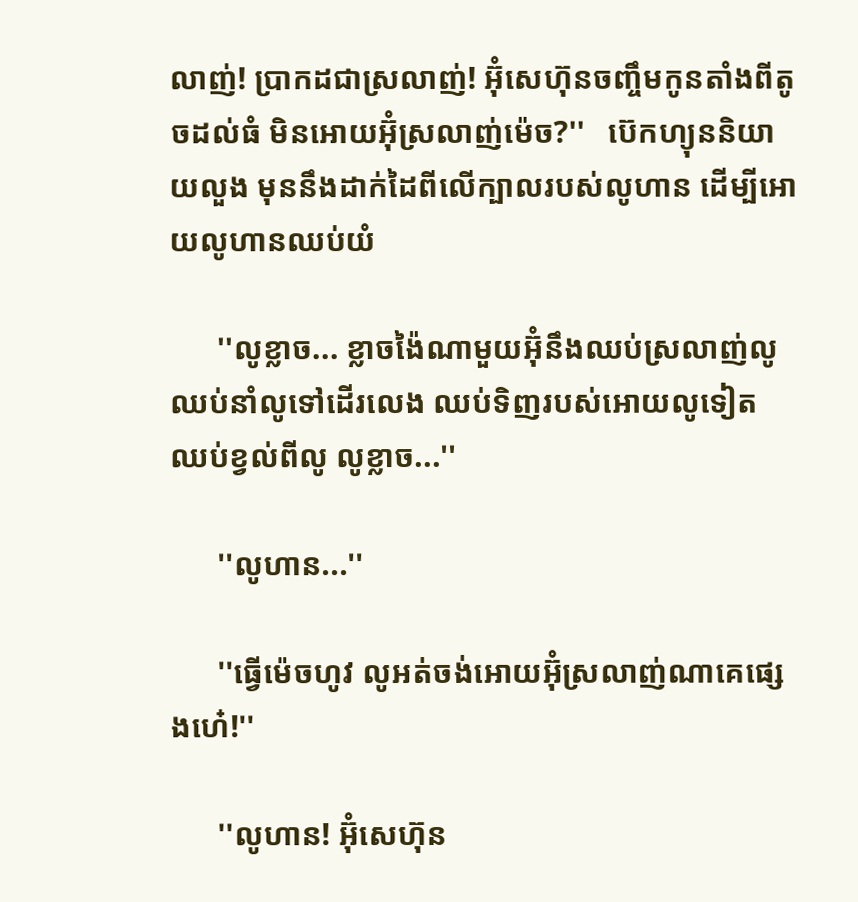លាញ់! ប្រាកដជាស្រលាញ់! អ៊ុំសេហ៊ុនចញ្ចឹមកូនតាំងពីតូចដល់ធំ មិនអេាយអ៊ុំស្រលាញ់ម៉េច?''   ប៊េកហ្យុននិយាយលួង មុននឹងដាក់ដៃពីលេីក្បាលរបស់លូហាន ដេីម្បីអេាយលូហានឈប់យំ

      ''លូខ្លាច... ខ្លាចង៉ៃណាមួយអ៊ុំនឹងឈប់ស្រលាញ់លូ ឈប់នាំលូទៅដេីរលេង ឈប់ទិញរបស់អេាយលូទៀត ឈប់ខ្វល់ពីលូ លូខ្លាច...''

      ''លូហាន...''

      ''ធ្វេីម៉េចហូវ លូអត់ចង់អេាយអ៊ុំស្រលាញ់ណាគេផ្សេងហេ៎!''

      ''លូហាន! អ៊ុំសេហ៊ុន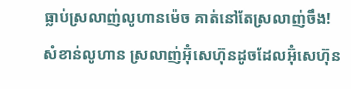ធ្លាប់ស្រលាញ់លូហានម៉េច គាត់នៅតែស្រលាញ់ចឹង! សំខាន់លូហាន ស្រលាញ់អ៊ុំសេហ៊ុនដូចដែលអ៊ុំសេហ៊ុន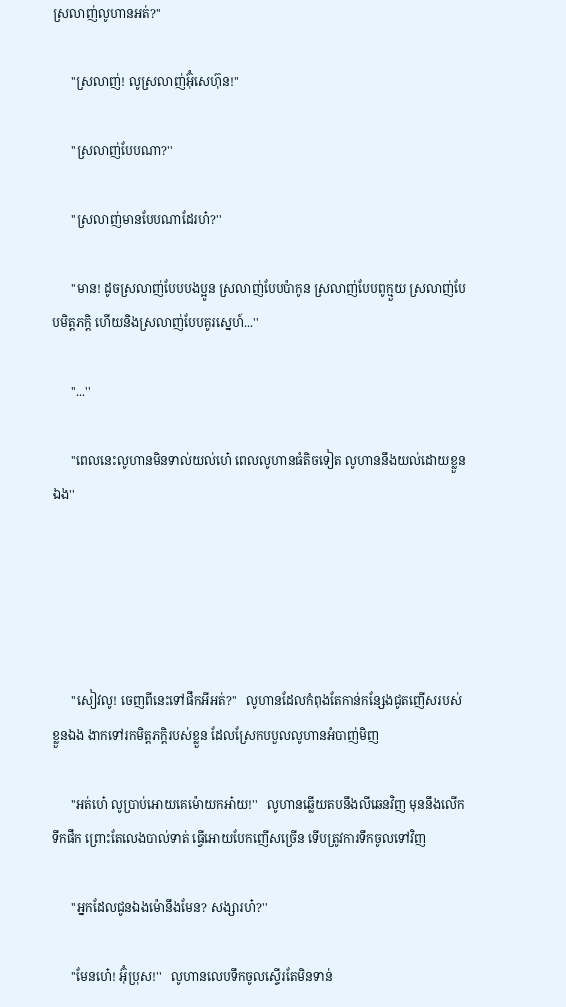ស្រលាញ់លូហានអត់?''

      ''ស្រលាញ់! លូស្រលាញ់អ៊ុំសេហ៊ុន!''

      ''ស្រលាញ់បែបណា?''

      ''ស្រលាញ់មានបែបណាដែរហ៎?''

      ''មាន! ដូចស្រលាញ់បែបបងប្អូន ស្រលាញ់បែបប៉ាកូន ស្រលាញ់បែបពូក្មួយ ស្រលាញ់បែបមិត្តភក្តិ ហេីយនិងស្រលាញ់បែបគូរស្នេហ៍...''

      ''...''

      ''ពេលនេះលូហានមិនទាល់យល់ហេ៎ ពេលលូហានធំតិចទៀត លូហាននឹងយល់ដេាយខ្លួនឯង''





      ''សៀវលូ! ចេញពីនេះទៅផឹកអីអត់?''   លូហានដែលកំពុងតែកាន់កន្សែងជូតញេីសរបស់ខ្លួនឯង ងាកទៅរកមិត្តភក្តិរបស់ខ្លួន ដែលស្រែកបបួលលូហានអំបាញ់មិញ

      ''អត់ហេ៎ លូប្រាប់អេាយគេម៉េាយកអា៎យ!''   លូហានឆ្លេីយតបនឹងលីឆេនវិញ មុននឹងលេីកទឹកផឹក ព្រេាះតែលេងបាល់ទាត់ ធ្វេីអេាយបែកញេីសច្រេីន ទេីបត្រូវការទឹកចូលទៅវិញ

      ''អ្នកដែលជូនឯងម៉េានឹងមែន? សង្សារហ៎?''

      ''មែនហេ៎! អ៊ុំប្រុស!''   លូហានលេបទឹកចូលស្ទេីរតែមិនទាន់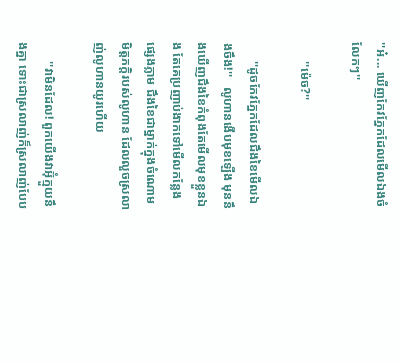''អ៎... ឃេីញកែវភ្នែកដែលមេីលឯងចំលែកៗ''

      ''ម៉េច?''

      ''ដូចកែវភ្នែកដែលជឹងខៃមេីលឯងចឹង!''   លូហានងេីបមុខឡេីង មុននឹងឃេីញជឹងខៃកំពុងតែមេីលមុខខ្លួនឯង តែគេប្រញាប់ងាកទៅមេីលកន្លែងផ្សេងភ្លាម ជឹងខៃជាម្នាក់ក្នុងចំណេាមមិត្តភក្តិរបស់លូហាន ដែលលួចស្រលាញ់លូហានយូរហេីយ

      ''វាមិនដែល! ពួកយេីងវាអ៊ុំក្មួយនឹងគ្នា ទេាះជាស្រលាញ់ក៏ស្រលាញ់បែប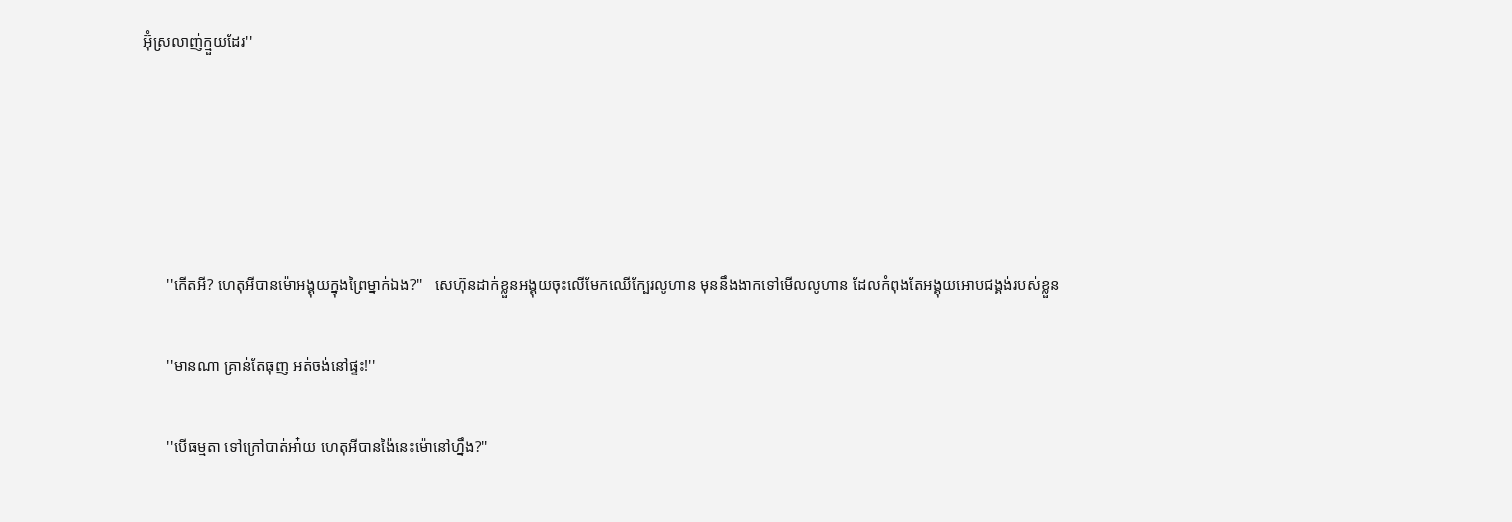អ៊ុំស្រលាញ់ក្មួយដែរ''





      ''កេីតអី? ហេតុអីបានម៉េាអង្គុយក្នុងព្រៃម្នាក់ឯង?''   សេហ៊ុនដាក់ខ្លួនអង្គុយចុះលេីមែកឈេីក្បែរលូហាន មុននឹងងាកទៅមេីលលូហាន ដែលកំពុងតែអង្គុយអេាបជង្គង់របស់ខ្លួន

      ''មានណា គ្រាន់តែធុញ អត់ចង់នៅផ្ទះ!''

      ''បេីធម្មតា ទៅក្រៅបាត់អា៎យ ហេតុអីបានង៉ៃនេះម៉េានៅហ្នឹង?''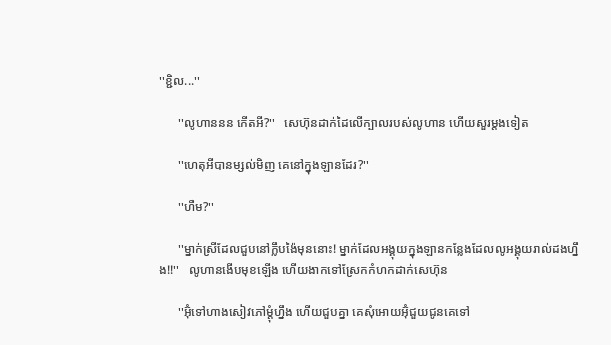''ខ្ជិល...''

      ''លូហាននន កេីតអី?''   សេហ៊ុនដាក់ដៃលេីក្បាលរបស់លូហាន ហេីយសួរម្តងទៀត

      ''ហេតុអីបានម្សល់មិញ គេនៅក្នុងឡានដែរ?''

      ''ហឺម?''

      ''ម្នាក់ស្រីដែលជួបនៅក្លឹបង៉ៃមុននេាះ! ម្នាក់ដែលអង្គុយក្នុងឡានកន្លែងដែលលូអង្គុយរាល់ដងហ្នឹង!!''   លូហានងេីបមុខឡេីង ហេីយងាកទៅស្រែកកំហកដាក់សេហ៊ុន

      ''អ៊ុំទៅហាងសៀវភៅម្តុំហ្នឹង ហេីយជួបគ្នា គេសុំអេាយអ៊ុំជួយជូនគេទៅ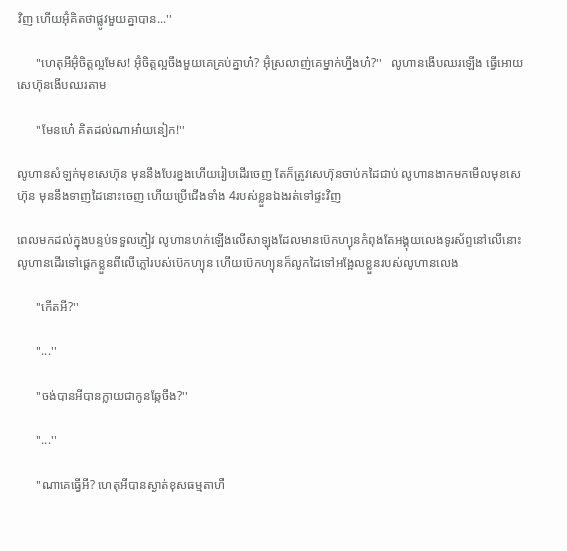វិញ ហេីយអ៊ុំគិតថាផ្លូវមួយគ្នាបាន...''

      ''ហេតុអីអ៊ុំចិត្តល្អមែស! អ៊ុំចិត្តល្អចឹងមួយគេគ្រប់គ្នាហ៎? អ៊ុំស្រលាញ់គេម្នាក់ហ្នឹងហ៎?''   លូហានងេីបឈរឡេីង ធ្វេីអេាយសេហ៊ុនងេីបឈរតាម

      ''មែនហេ៎ គិតដល់ណាអា៎យនៀក!''

លូហានសំឡក់មុខសេហ៊ុន មុននឹងបែរខ្នងហេីយរៀបដេីរចេញ តែក៏ត្រូវសេហ៊ុនចាប់កដៃជាប់ លូហានងាកមកមេីលមុខសេហ៊ុន មុននឹងទាញដៃនេាះចេញ ហេីយប្រេីជេីងទាំង 4របស់ខ្លួនឯងរត់ទៅផ្ទះវិញ

ពេលមកដល់ក្នុងបន្ទប់ទទួលភ្ញៀវ លូហានហក់ឡេីងលេីសាឡុងដែលមានប៊េកហ្យុនកំពុងតែអង្គុយលេងទូរស័ព្ទនៅលេីនេាះ លូហានដេីរទៅផ្តេកខ្លួនពីលេីភ្លៅរបស់ប៊េកហ្យុន ហេីយប៊េកហ្យុនក៏លូកដៃទៅអង្អែលខ្លួនរបស់លូហានលេង

      ''កេីតអី?''

      ''...''

      ''ចង់បានអីបានក្លាយជាកូនឆ្កែចឹង?''

      ''...''

      ''ណាគេធ្វេីអី? ហេតុអីបានស្ងាត់ខុសធម្មតាហឺ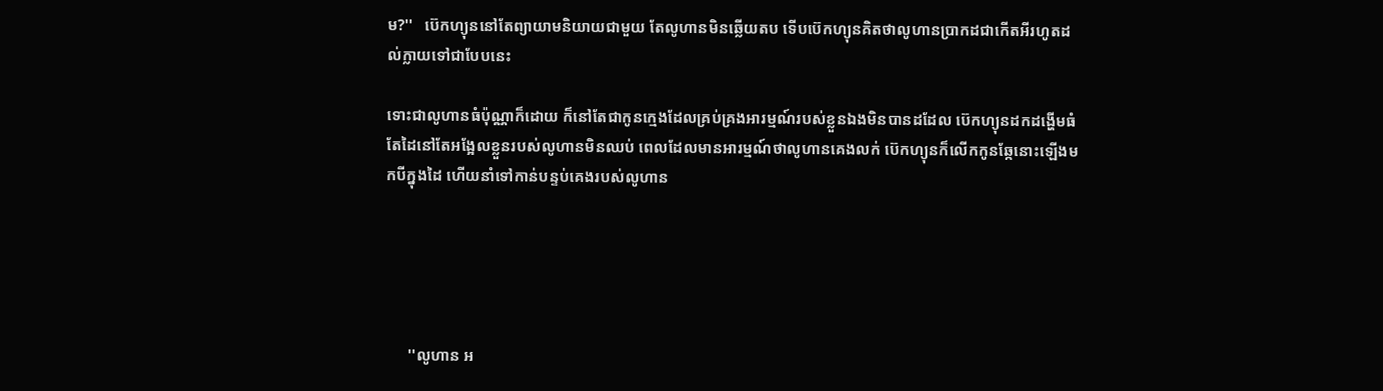ម?''   ប៊េកហ្យុននៅតែព្យាយាមនិយាយជាមួយ តែលូហានមិនឆ្លេីយតប ទេីបប៊េកហ្យុនគិតថាលូហានប្រាកដជាកេីតអីរហូតដល់ក្លាយទៅជាបែបនេះ

ទេាះជាលូហានធំប៉ុណ្ណាក៏ដេាយ ក៏នៅតែជាកូនក្មេងដែលគ្រប់គ្រងអារម្មណ៍របស់ខ្លួនឯងមិនបានដដែល ប៊េកហ្យុនដកដង្ហេីមធំ តែដៃនៅតែអង្អែលខ្លួនរបស់លូហានមិនឈប់ ពេលដែលមានអារម្មណ៍ថាលូហានគេងលក់ ប៊េកហ្យុនក៏លេីកកូនឆ្កែនេាះឡេីងមកបីក្នុងដៃ ហេីយនាំទៅកាន់បន្ទប់គេងរបស់លូហាន





      ''លូហាន អ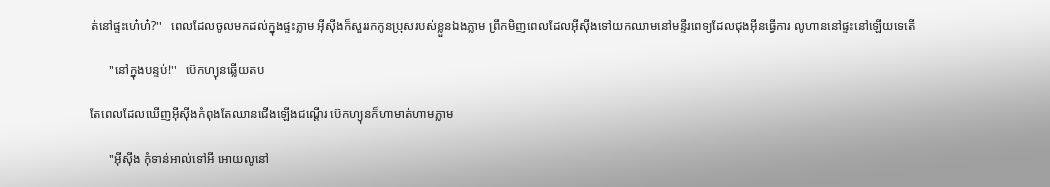ត់នៅផ្ទះហេ៎ហ៎?''   ពេលដែលចូលមកដល់ក្នុងផ្ទះភ្លាម អុីសុីងក៏សួររកកូនប្រុសរបស់ខ្លួនឯងភ្លាម ព្រឹកមិញពេលដែលអុីសុីងទៅយកឈាមនៅមន្ទីរពេទ្យដែលជុងអុីនធ្វេីការ លូហាននៅផ្ទះនៅឡេីយទេតេី

      ''នៅក្នុងបន្ទប់!''   ប៊េកហ្យុនឆ្លេីយតប

តែពេលដែលឃេីញអុីសុីងកំពុងតែឈានជេីងឡេីងជណ្តេីរ ប៊េកហ្យុនក៏ហាមាត់ហាមភ្លាម

      ''អុីសុីង កុំទាន់អាល់ទៅអី អេាយលូនៅ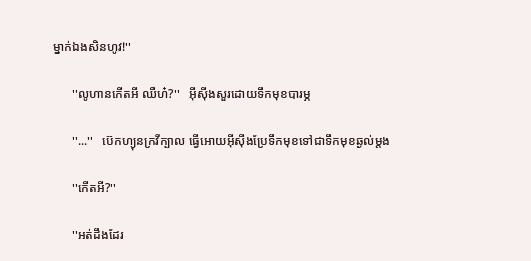ម្នាក់ឯងសិនហូវ!''

      ''លូហានកេីតអី ឈឺហ៎?''   អុីសុីងសួរដេាយទឹកមុខបារម្ភ

      ''...''   ប៊េកហ្យុនក្រវីក្បាល ធ្វេីអេាយអុីសុីងប្រែទឹកមុខទៅជាទឹកមុខឆ្ងល់ម្តង

      ''កេីតអី?''

      ''អត់ដឹងដែរ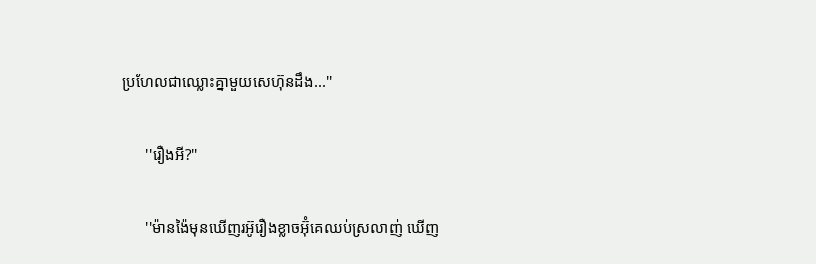ប្រហែលជាឈ្លេាះគ្នាមួយសេហ៊ុនដឹង...''

      ''រឿងអី?''

      ''ម៉ានង៉ៃមុនឃេីញរអ៊ូរឿងខ្លាចអ៊ុំគេឈប់ស្រលាញ់ ឃេីញ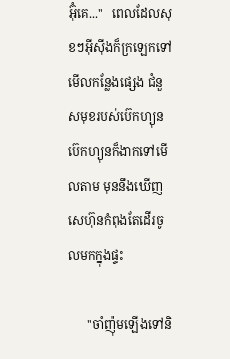អ៊ុំគេ...''   ពេលដែលសុខៗអុីសុីងក៏ក្រឡេកទៅមេីលកន្លែងផ្សេង ជំនួសមុខរបស់ប៊េកហ្យុន ប៊េកហ្យុនក៏ងាកទៅមេីលតាម មុននឹងឃេីញសេហ៊ុនកំពុងតែដេីរចូលមកក្នុងផ្ទះ

      ''ចាំញ៉ុមឡេីងទៅនិ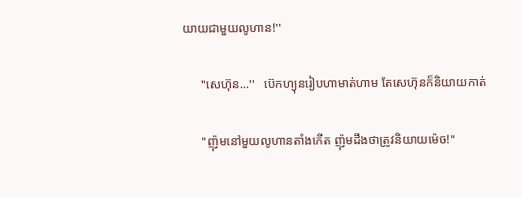យាយជាមួយលូហាន!''

      ''សេហ៊ុន...''   ប៊េកហ្យុនរៀបហាមាត់ហាម តែសេហ៊ុនក៏និយាយកាត់

      ''ញ៉ុមនៅមួយលូហានតាំងកេីត ញ៉ុមដឹងថាត្រូវនិយាយម៉េច!''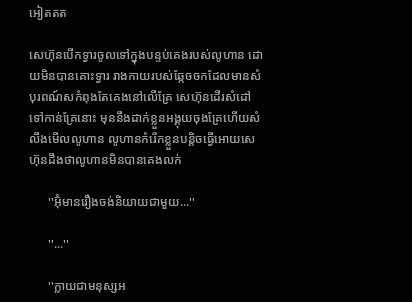អៀតតត

សេហ៊ុនបេីកទ្វារចូលទៅក្នុងបន្ទប់គេងរបស់លូហាន ដេាយមិនបានគេាះទ្វារ រាងកាយរបស់ឆ្កែចចកដែលមានសំបុរពណ៍សកំពុងតែគេងនៅលេីគ្រែ សេហ៊ុនដេីរសំដៅទៅកាន់គ្រែនេាះ មុននឹងដាក់ខ្លួនអង្គុយចុងគ្រែហេីយសំលឹងមេីលលូហាន លូហានកំរេីកខ្លួនបន្តិចធ្វេីអេាយសេហ៊ុនដឹងថាលូហានមិនបានគេងលក់

      ''អ៊ុំមានរឿងចង់និយាយជាមួយ...''

      ''...''

      ''ក្លាយជាមនុស្សអ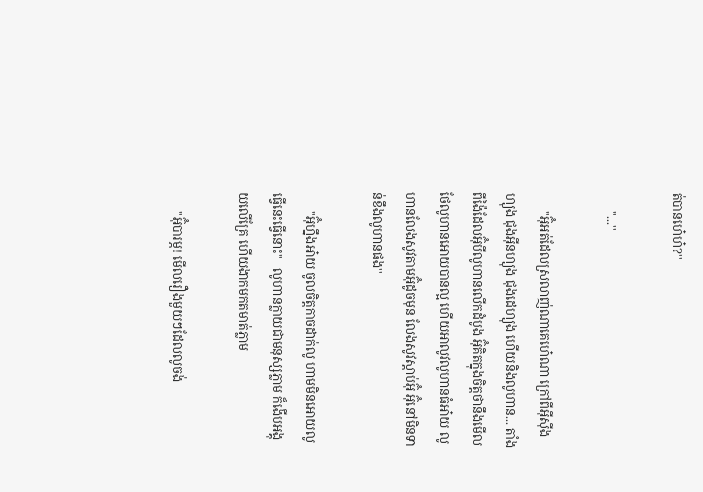ត់បានហេ៎ហ៎?''

      ''...''

      ''អ៊ុំអត់ដែលស្រលាញ់ណាគេហេ៎ណា ក្រៅពីអុីសុីងហ្យុង ជុងអុីនហ្យុង ជុងដេហ្យុង ហេីយនិងលូហាន... តាំងពីង៉ៃដែលអ៊ុំបីលូហានលេីកដំបូង អ៊ុំគិតក្នុងចិត្តថានឹងមេីលថែលូហានអេាយបានល្អ ហេីយអាលូវលូហានធំអា៎យ លូហានលែងសូវតាមអ៊ុំដូចមុន លែងសូវស្តាប់អ៊ុំ អ៊ុំនៅមិនទាន់ខឹងលូហានផង''

      ''អ៊ុំហ្នឹងអា៎យ ចូលចិត្តកាចដាក់លូ ហាមមិនអេាយលូធ្វេីនេះធ្វេីនេាះ''   លូហានក្លាយជាមនុស្សភ្លាម ក៏ងេីបអង្គុយលេីគ្រែ ហេីយងាកមកតមាត់ភ្លាម

      ''អ៊ុំបារម្ភ! មេីលរឿងមួយៗដែលលូចង់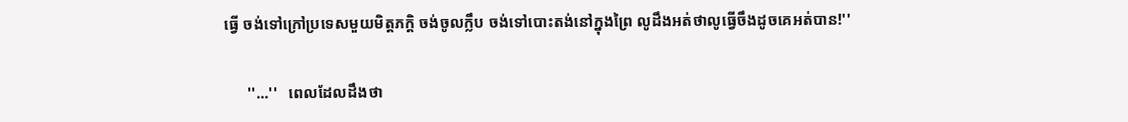ធ្វេី ចង់ទៅក្រៅប្រទេសមួយមិត្តភក្តិ ចង់ចូលក្លឹប ចង់ទៅបេាះតង់នៅក្នុងព្រៃ លូដឹងអត់ថាលូធ្វេីចឹងដូចគេអត់បាន!''

      ''...''   ពេលដែលដឹងថា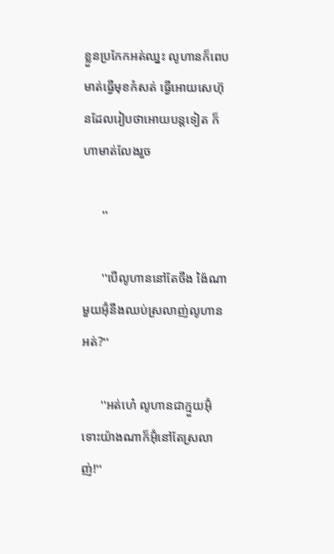ខ្លួនប្រកែកអត់ឈ្នះ លូហានក៏ពេបមាត់ធ្វេីមុខកំសត់ ធ្វេីអេាយសេហ៊ុនដែលរៀបថាអេាយបន្តទៀត ក៏ហាមាត់លែងរួច

      ''

      ''បេីលូហាននៅតែចឹង ង៉ៃណាមួយអ៊ុំនឹងឈប់ស្រលាញ់លូហានអត់?''

      ''អត់ហេ៎ លូហានជាក្មួយអ៊ុំ ទេាះយ៉ាងណាក៏អ៊ុំនៅតែស្រលាញ់!''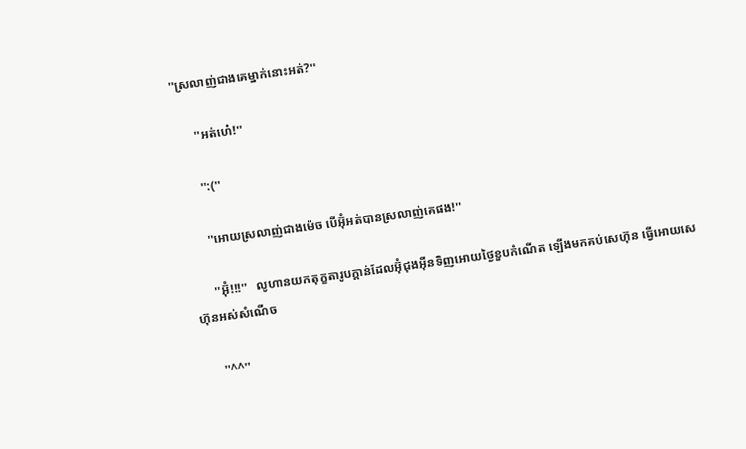''ស្រលាញ់ជាងគេម្នាក់នេាះអត់?''

      ''អត់ហេ៎!''

      '':(''

      ''អេាយស្រលាញ់ជាងម៉េច បេីអ៊ុំអត់បានស្រលាញ់គេផង!''

      ''អ៊ុំ!!!''   លូហានយកតុក្ខតារូបក្តាន់ដែលអ៊ុំជុងអុីនទិញអេាយថ្ងៃខួបកំណេីត ឡេីងមកគប់សេហ៊ុន ធ្វេីអេាយសេហ៊ុនអស់សំណេីច

      ''^^''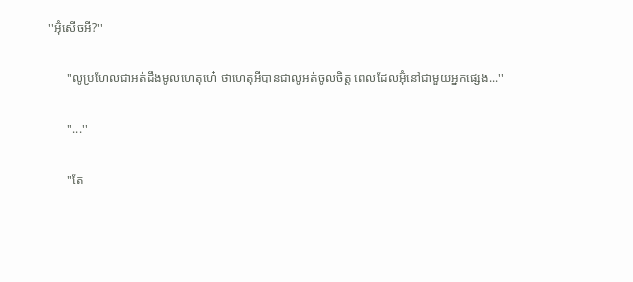''អ៊ុំសេីចអី?''

      ''លូប្រហែលជាអត់ដឹងមូលហេតុហេ៎ ថាហេតុអីបានជាលូអត់ចូលចិត្ត ពេលដែលអ៊ុំនៅជាមួយអ្នកផ្សេង...''

      ''...''

      ''តែ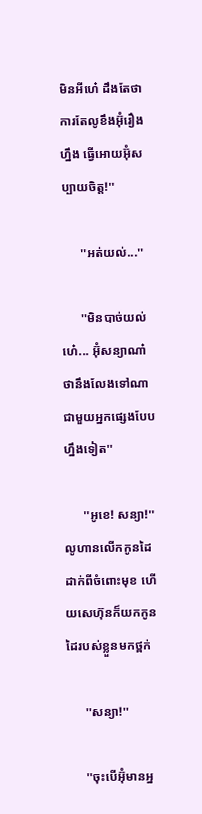មិនអីហេ៎ ដឹងតែថាការតែលូខឹងអ៊ុំរឿងហ្នឹង ធ្វេីអេាយអ៊ុំសប្បាយចិត្ត!''

      ''អត់យល់...''

      ''មិនបាច់យល់ហេ៎... អ៊ុំសន្យាណា៎ ថានឹងលែងទៅណាជាមួយអ្នកផ្សេងបែបហ្នឹងទៀត''

      ''អូខេ! សន្យា!''   លូហានលេីកកូនដៃដាក់ពីចំពេាះមុខ ហេីយសេហ៊ុនក៏យកកូនដៃរបស់ខ្លួនមកថ្ពក់

      ''សន្យា!''

      ''ចុះបេីអ៊ុំមានអ្ន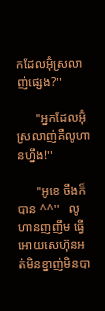កដែលអ៊ុំស្រលាញ់ផ្សេង?''

      ''អ្នកដែលអ៊ុំស្រលាញ់គឺលូហានហ្នឹង!''

      ''អូខេ ចឹងក៏បាន ^^''   លូហានញញឹម ធ្វេីអេាយសេហ៊ុនអត់មិនខ្នាញ់មិនបា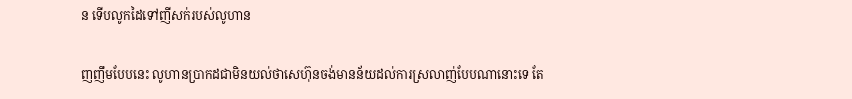ន ទេីបលូកដៃទៅញីសក់របស់លូហាន

ញញឹមបែបនេះ លូហានប្រាកដជាមិនយល់ថាសេហ៊ុនចង់មានន័យដល់ការស្រលាញ់បែបណានេាះទេ តែ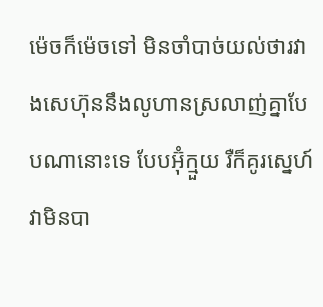ម៉េចក៏ម៉េចទៅ មិនចាំបាច់យល់ថារវាងសេហ៊ុននឹងលូហានស្រលាញ់គ្នាបែបណានេាះទេ បែបអ៊ុំក្មួយ រឺក៏គូរស្នេហ៍ វាមិនបា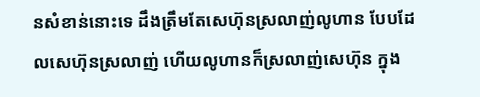នសំខាន់នេាះទេ ដឹងត្រឹមតែសេហ៊ុនស្រលាញ់លូហាន បែបដែលសេហ៊ុនស្រលាញ់ ហេីយលូហានក៏ស្រលាញ់សេហ៊ុន ក្នុង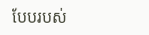បែបរបស់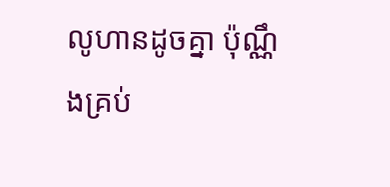លូហានដូចគ្នា ប៉ុណ្ណឹងគ្រប់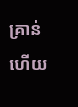គ្រាន់ហេីយ